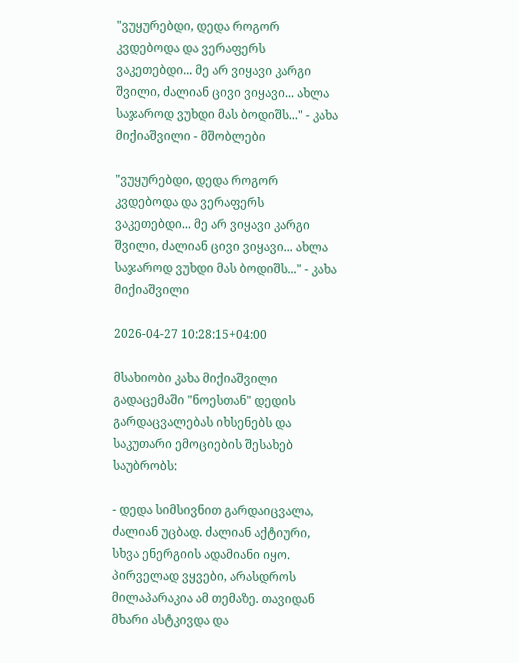"ვუყურებდი, დედა როგორ კვდებოდა და ვერაფერს ვაკეთებდი... მე არ ვიყავი კარგი შვილი, ძალიან ცივი ვიყავი... ახლა საჯაროდ ვუხდი მას ბოდიშს..." - კახა მიქიაშვილი - მშობლები

"ვუყურებდი, დედა როგორ კვდებოდა და ვერაფერს ვაკეთებდი... მე არ ვიყავი კარგი შვილი, ძალიან ცივი ვიყავი... ახლა საჯაროდ ვუხდი მას ბოდიშს..." - კახა მიქიაშვილი

2026-04-27 10:28:15+04:00

მსახიობი კახა მიქიაშვილი გადაცემაში "ნოესთან" დედის გარდაცვალებას იხსენებს და საკუთარი ემოციების შესახებ საუბრობს:

- დედა სიმსივნით გარდაიცვალა, ძალიან უცბად. ძალიან აქტიური, სხვა ენერგიის ადამიანი იყო. პირველად ვყვები, არასდროს მილაპარაკია ამ თემაზე. თავიდან მხარი ასტკივდა და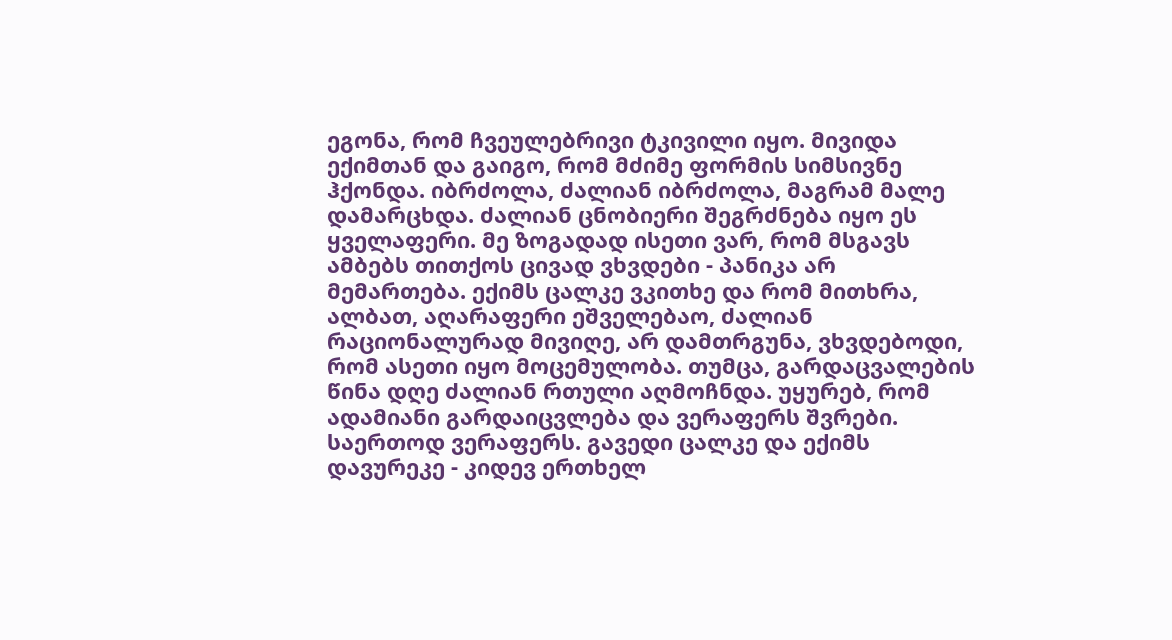ეგონა, რომ ჩვეულებრივი ტკივილი იყო. მივიდა ექიმთან და გაიგო, რომ მძიმე ფორმის სიმსივნე ჰქონდა. იბრძოლა, ძალიან იბრძოლა, მაგრამ მალე დამარცხდა. ძალიან ცნობიერი შეგრძნება იყო ეს ყველაფერი. მე ზოგადად ისეთი ვარ, რომ მსგავს ამბებს თითქოს ცივად ვხვდები - პანიკა არ მემართება. ექიმს ცალკე ვკითხე და რომ მითხრა, ალბათ, აღარაფერი ეშველებაო, ძალიან რაციონალურად მივიღე, არ დამთრგუნა, ვხვდებოდი, რომ ასეთი იყო მოცემულობა. თუმცა, გარდაცვალების წინა დღე ძალიან რთული აღმოჩნდა. უყურებ, რომ ადამიანი გარდაიცვლება და ვერაფერს შვრები. საერთოდ ვერაფერს. გავედი ცალკე და ექიმს დავურეკე - კიდევ ერთხელ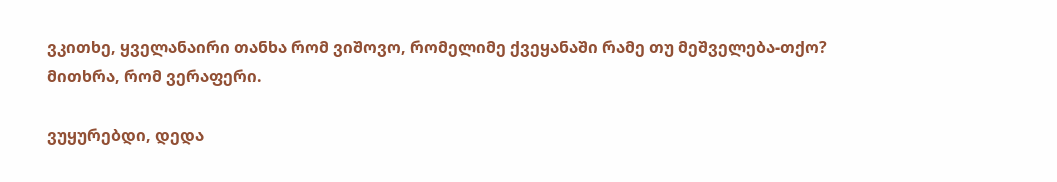ვკითხე, ყველანაირი თანხა რომ ვიშოვო, რომელიმე ქვეყანაში რამე თუ მეშველება-თქო? მითხრა, რომ ვერაფერი.

ვუყურებდი, დედა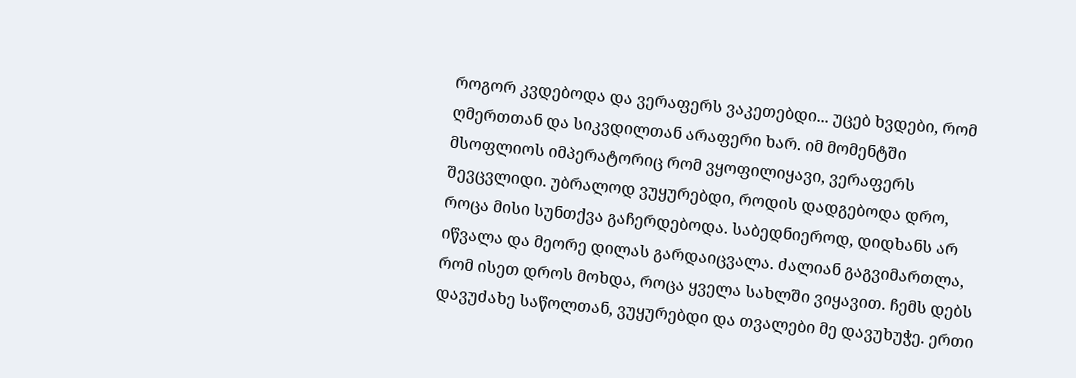როგორ კვდებოდა და ვერაფერს ვაკეთებდი... უცებ ხვდები, რომ ღმერთთან და სიკვდილთან არაფერი ხარ. იმ მომენტში მსოფლიოს იმპერატორიც რომ ვყოფილიყავი, ვერაფერს შევცვლიდი. უბრალოდ ვუყურებდი, როდის დადგებოდა დრო, როცა მისი სუნთქვა გაჩერდებოდა. საბედნიეროდ, დიდხანს არ იწვალა და მეორე დილას გარდაიცვალა. ძალიან გაგვიმართლა, რომ ისეთ დროს მოხდა, როცა ყველა სახლში ვიყავით. ჩემს დებს დავუძახე საწოლთან, ვუყურებდი და თვალები მე დავუხუჭე. ერთი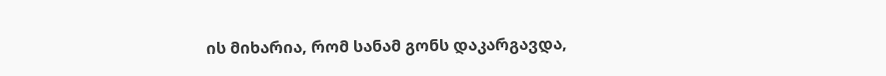ის მიხარია, რომ სანამ გონს დაკარგავდა,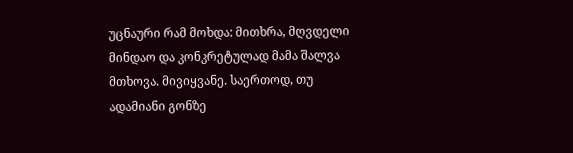უცნაური რამ მოხდა: მითხრა, მღვდელი მინდაო და კონკრეტულად მამა შალვა მთხოვა. მივიყვანე. საერთოდ, თუ ადამიანი გონზე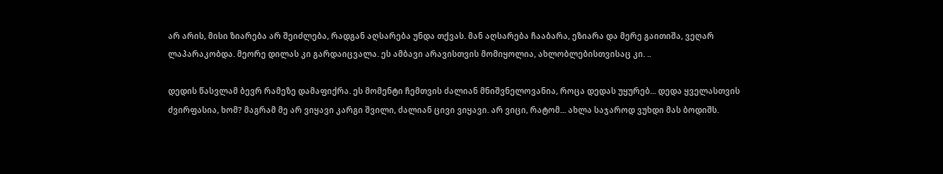არ არის, მისი ზიარება არ შეიძლება, რადგან აღსარება უნდა თქვას. მან აღსარება ჩააბარა, ეზიარა და მერე გაითიშა, ვეღარ ლაპარაკობდა. მეორე დილას კი გარდაიცვალა. ეს ამბავი არავისთვის მომიყოლია, ახლობლებისთვისაც კი. ..

დედის წასვლამ ბევრ რამეზე დამაფიქრა. ეს მომენტი ჩემთვის ძალიან მნიშვნელოვანია, როცა დედას უყურებ... დედა ყველასთვის ძვირფასია, ხომ? მაგრამ მე არ ვიყავი კარგი შვილი, ძალიან ცივი ვიყავი. არ ვიცი, რატომ... ახლა საჯაროდ ვუხდი მას ბოდიშს.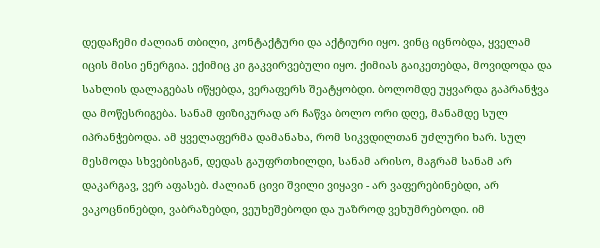დედაჩემი ძალიან თბილი, კონტაქტური და აქტიური იყო. ვინც იცნობდა, ყველამ იცის მისი ენერგია. ექიმიც კი გაკვირვებული იყო. ქიმიას გაიკეთებდა, მოვიდოდა და სახლის დალაგებას იწყებდა, ვერაფერს შეატყობდი. ბოლომდე უყვარდა გაპრანჭვა და მოწესრიგება. სანამ ფიზიკურად არ ჩაწვა ბოლო ორი დღე, მანამდე სულ იპრანჭებოდა. ამ ყველაფერმა დამანახა, რომ სიკვდილთან უძლური ხარ. სულ მესმოდა სხვებისგან, დედას გაუფრთხილდი, სანამ არისო, მაგრამ სანამ არ დაკარგავ, ვერ აფასებ. ძალიან ცივი შვილი ვიყავი - არ ვაფერებინებდი, არ ვაკოცნინებდი, ვაბრაზებდი, ვეუხეშებოდი და უაზროდ ვეხუმრებოდი. იმ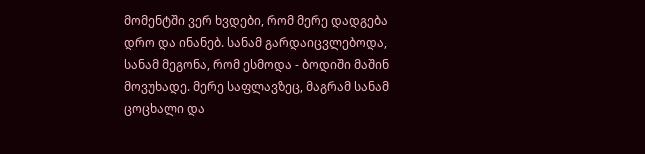მომენტში ვერ ხვდები, რომ მერე დადგება დრო და ინანებ. სანამ გარდაიცვლებოდა, სანამ მეგონა, რომ ესმოდა - ბოდიში მაშინ მოვუხადე. მერე საფლავზეც, მაგრამ სანამ ცოცხალი და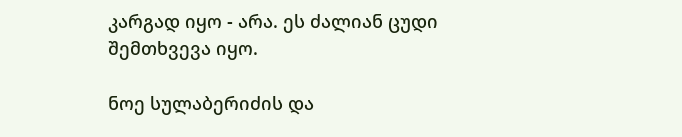კარგად იყო - არა. ეს ძალიან ცუდი შემთხვევა იყო.

ნოე სულაბერიძის და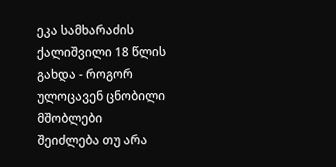ეკა სამხარაძის ქალიშვილი 18 წლის გახდა - როგორ ულოცავენ ცნობილი მშობლები
შეიძლება თუ არა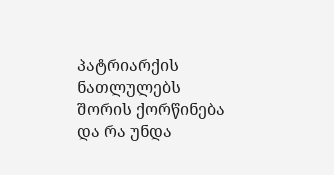პატრიარქის ნათლულებს შორის ქორწინება და რა უნდა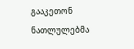გააკეთონ ნათლულებმა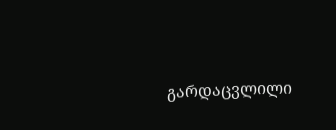გარდაცვლილი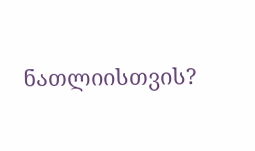ნათლიისთვის?